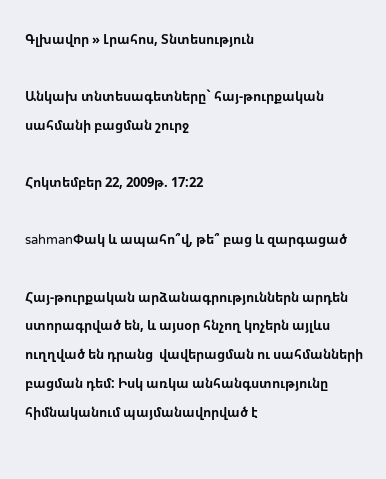Գլխավոր » Լրահոս, Տնտեսություն

Անկախ տնտեսագետները` հայ-թուրքական սահմանի բացման շուրջ

Հոկտեմբեր 22, 2009թ. 17:22

sahmanՓակ և ապահո՞վ, թե՞ բաց և զարգացած

Հայ-թուրքական արձանագրություններն արդեն ստորագրված են, և այսօր հնչող կոչերն այլևս ուղղված են դրանց  վավերացման ու սահմանների բացման դեմ: Իսկ առկա անհանգստությունը հիմնականում պայմանավորված է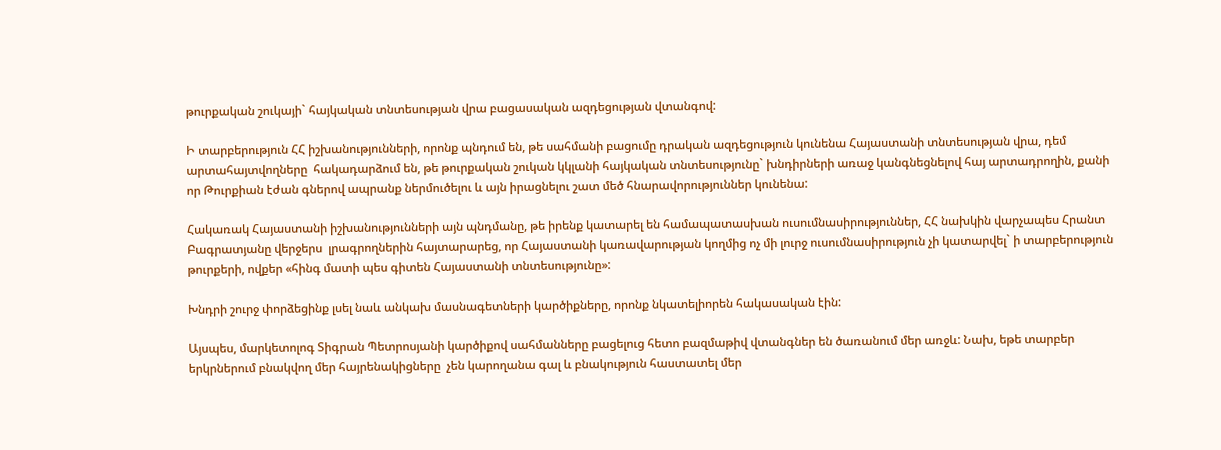թուրքական շուկայի` հայկական տնտեսության վրա բացասական ազդեցության վտանգով:

Ի տարբերություն ՀՀ իշխանությունների, որոնք պնդում են, թե սահմանի բացումը դրական ազդեցություն կունենա Հայաստանի տնտեսության վրա, դեմ արտահայտվողները  հակադարձում են, թե թուրքական շուկան կկլանի հայկական տնտեսությունը` խնդիրների առաջ կանգնեցնելով հայ արտադրողին, քանի որ Թուրքիան էժան գներով ապրանք ներմուծելու և այն իրացնելու շատ մեծ հնարավորություններ կունենա:

Հակառակ Հայաստանի իշխանությունների այն պնդմանը, թե իրենք կատարել են համապատասխան ուսումնասիրություններ, ՀՀ նախկին վարչապես Հրանտ Բագրատյանը վերջերս  լրագրողներին հայտարարեց, որ Հայաստանի կառավարության կողմից ոչ մի լուրջ ուսումնասիրություն չի կատարվել` ի տարբերություն թուրքերի, ովքեր «հինգ մատի պես գիտեն Հայաստանի տնտեսությունը»:

Խնդրի շուրջ փորձեցինք լսել նաև անկախ մասնագետների կարծիքները, որոնք նկատելիորեն հակասական էին:

Այսպես, մարկետոլոգ Տիգրան Պետրոսյանի կարծիքով սահմանները բացելուց հետո բազմաթիվ վտանգներ են ծառանում մեր առջև: Նախ, եթե տարբեր երկրներում բնակվող մեր հայրենակիցները  չեն կարողանա գալ և բնակություն հաստատել մեր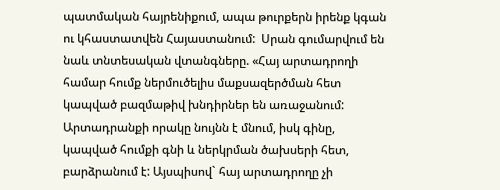պատմական հայրենիքում, ապա թուրքերն իրենք կգան ու կհաստատվեն Հայաստանում:  Սրան գումարվում են նաև տնտեսական վտանգները. «Հայ արտադրողի համար հումք ներմուծելիս մաքսազերծման հետ կապված բազմաթիվ խնդիրներ են առաջանում: Արտադրանքի որակը նույնն է մնում, իսկ գինը, կապված հումքի գնի և ներկրման ծախսերի հետ, բարձրանում է: Այսպիսով` հայ արտադրողը չի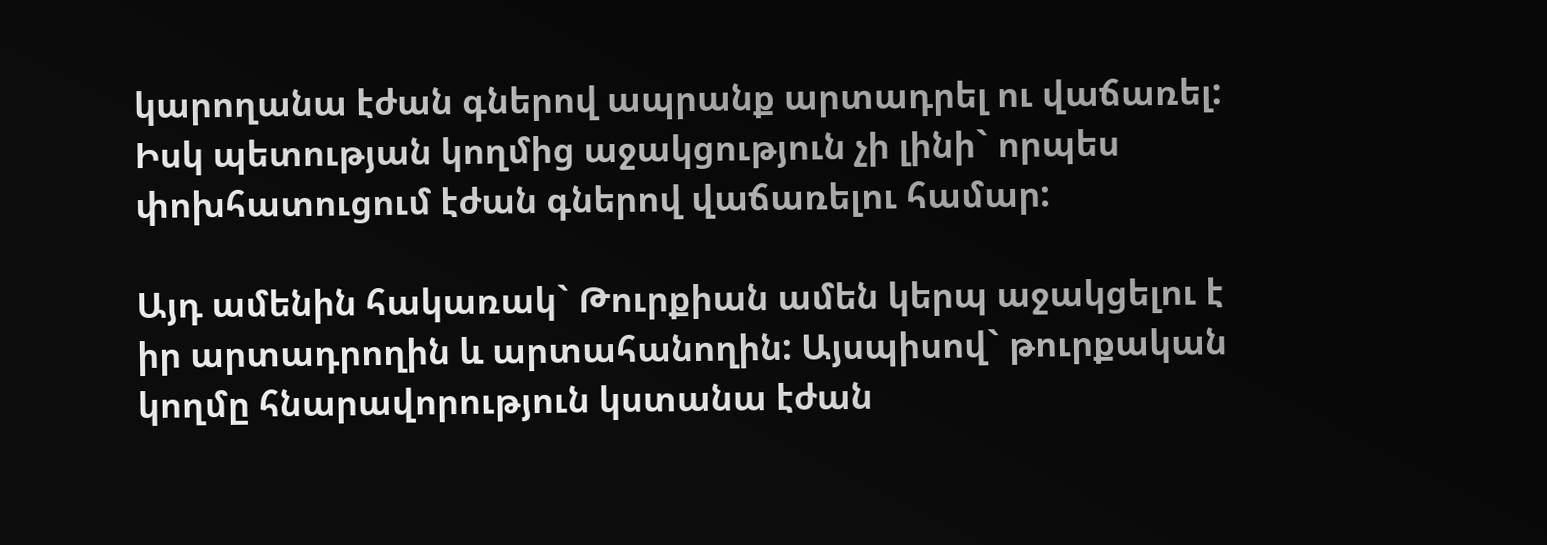կարողանա էժան գներով ապրանք արտադրել ու վաճառել: Իսկ պետության կողմից աջակցություն չի լինի` որպես փոխհատուցում էժան գներով վաճառելու համար:

Այդ ամենին հակառակ` Թուրքիան ամեն կերպ աջակցելու է իր արտադրողին և արտահանողին: Այսպիսով` թուրքական կողմը հնարավորություն կստանա էժան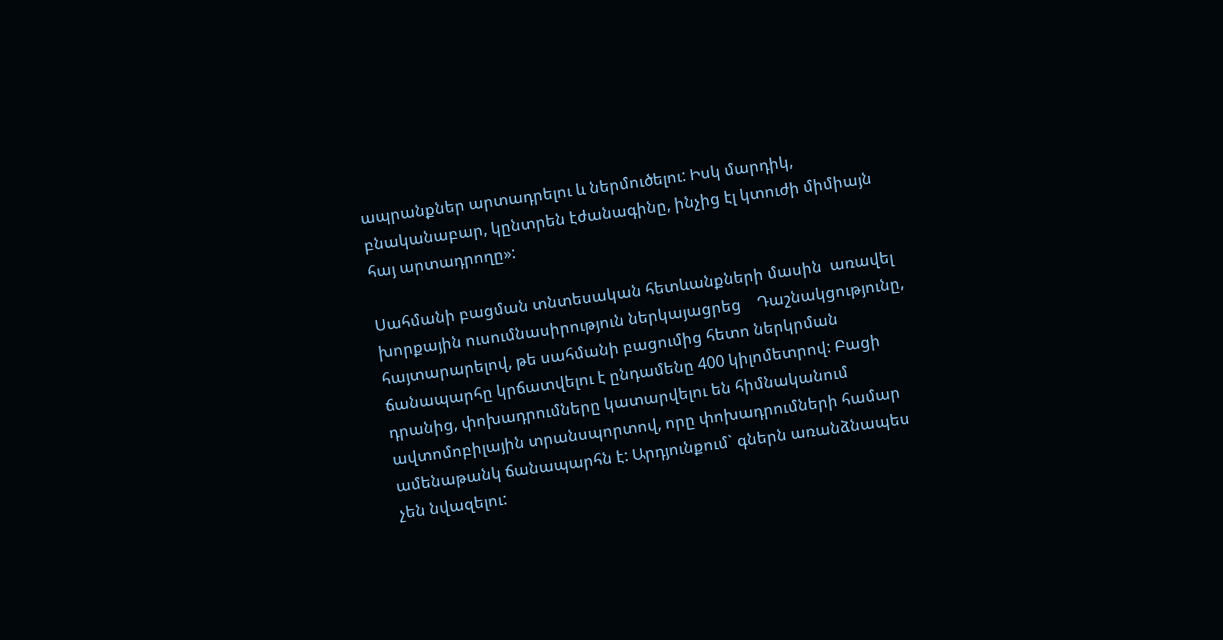ապրանքներ արտադրելու և ներմուծելու: Իսկ մարդիկ, բնականաբար, կընտրեն էժանագինը, ինչից էլ կտուժի միմիայն հայ արտադրողը»:

Սահմանի բացման տնտեսական հետևանքների մասին  առավել խորքային ուսումնասիրություն ներկայացրեց    Դաշնակցությունը,  հայտարարելով, թե սահմանի բացումից հետո ներկրման ճանապարհը կրճատվելու է ընդամենը 400 կիլոմետրով: Բացի դրանից, փոխադրումները կատարվելու են հիմնականում ավտոմոբիլային տրանսպորտով, որը փոխադրումների համար ամենաթանկ ճանապարհն է: Արդյունքում` գներն առանձնապես չեն նվազելու: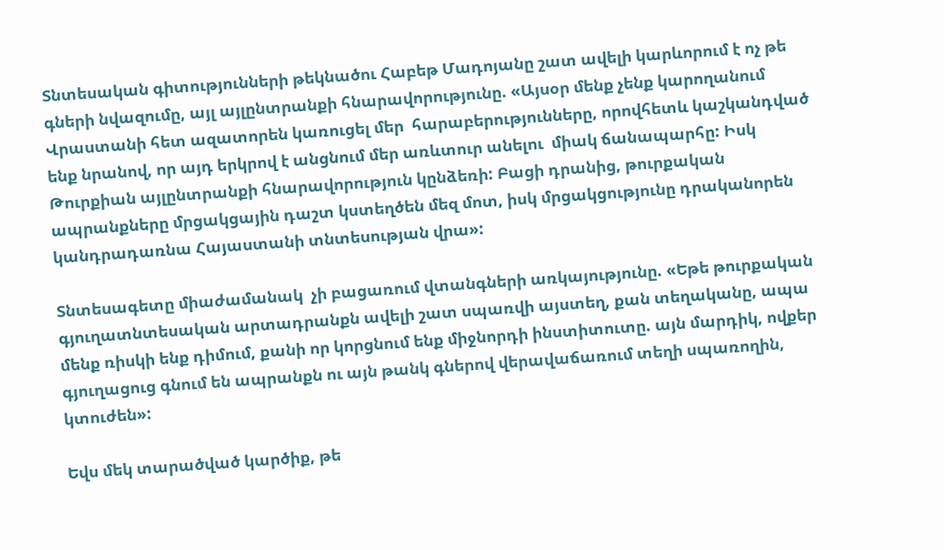Տնտեսական գիտությունների թեկնածու Հաբեթ Մադոյանը շատ ավելի կարևորում է ոչ թե գների նվազումը, այլ այլընտրանքի հնարավորությունը. «Այսօր մենք չենք կարողանում Վրաստանի հետ ազատորեն կառուցել մեր  հարաբերությունները, որովհետև կաշկանդված ենք նրանով, որ այդ երկրով է անցնում մեր առևտուր անելու  միակ ճանապարհը: Իսկ Թուրքիան այլընտրանքի հնարավորություն կընձեռի: Բացի դրանից, թուրքական ապրանքները մրցակցային դաշտ կստեղծեն մեզ մոտ, իսկ մրցակցությունը դրականորեն կանդրադառնա Հայաստանի տնտեսության վրա»:

Տնտեսագետը միաժամանակ  չի բացառում վտանգների առկայությունը. «Եթե թուրքական գյուղատնտեսական արտադրանքն ավելի շատ սպառվի այստեղ, քան տեղականը, ապա մենք ռիսկի ենք դիմում, քանի որ կորցնում ենք միջնորդի ինստիտուտը. այն մարդիկ, ովքեր գյուղացուց գնում են ապրանքն ու այն թանկ գներով վերավաճառում տեղի սպառողին, կտուժեն»:

Եվս մեկ տարածված կարծիք, թե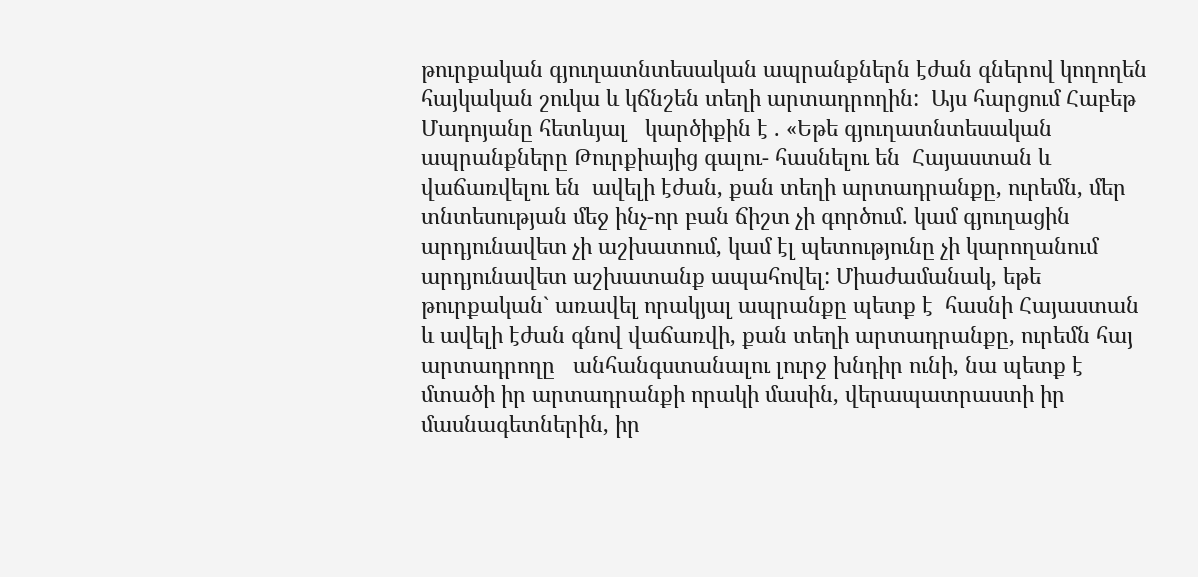թուրքական գյուղատնտեսական ապրանքներն էժան գներով կողողեն հայկական շուկա և կճնշեն տեղի արտադրողին:  Այս հարցում Հաբեթ Մադոյանը հետևյալ   կարծիքին է . «Եթե գյուղատնտեսական ապրանքները Թուրքիայից գալու- հասնելու են  Հայաստան և վաճառվելու են  ավելի էժան, քան տեղի արտադրանքը, ուրեմն, մեր տնտեսության մեջ ինչ-որ բան ճիշտ չի գործում. կամ գյուղացին արդյունավետ չի աշխատում, կամ էլ պետությունը չի կարողանում արդյունավետ աշխատանք ապահովել: Միաժամանակ, եթե  թուրքական` առավել որակյալ ապրանքը պետք է  հասնի Հայաստան և ավելի էժան գնով վաճառվի, քան տեղի արտադրանքը, ուրեմն հայ արտադրողը   անհանգստանալու լուրջ խնդիր ունի, նա պետք է մտածի իր արտադրանքի որակի մասին, վերապատրաստի իր մասնագետներին, իր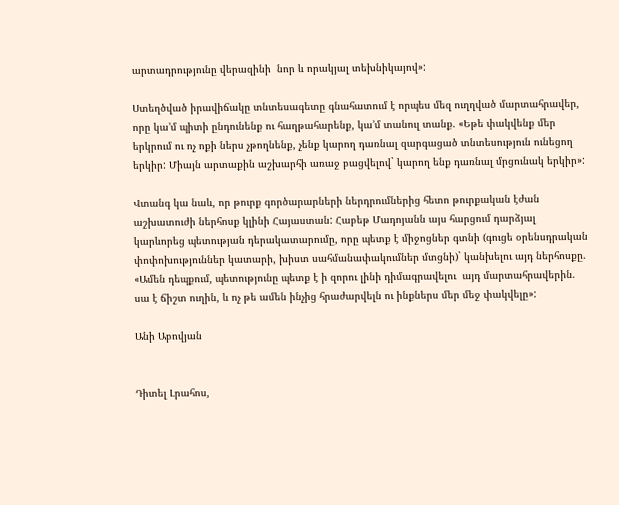արտադրությունը վերազինի  նոր և որակյալ տեխնիկայով»:

Ստեղծված իրավիճակը տնտեսագետը գնահատում է որպես մեզ ուղղված մարտահրավեր, որը կա’մ պիտի ընդունենք ու հաղթահարենք, կա’մ տանուլ տանք. «Եթե փակվենք մեր երկրում ու ոչ ոքի ներս չթողնենք, չենք կարող դառնալ զարգացած տնտեսություն ունեցող երկիր: Միայն արտաքին աշխարհի առաջ բացվելով` կարող ենք դառնալ մրցունակ երկիր»:

Վտանգ կա նաև, որ թուրք գործարարների ներդրումներից հետո թուրքական էժան աշխատուժի ներհոսք կլինի Հայաստան: Հաբեթ Մադոյանն այս հարցում դարձյալ կարևորեց պետության դերակատարումը, որը պետք է միջոցներ գտնի (գուցե օրենսդրական փոփոխություններ կատարի, խիստ սահմանափակումներ մտցնի)` կանխելու այդ ներհոսքը. «Ամեն դեպքում, պետությունը պետք է ի զորու լինի դիմագրավելու  այդ մարտահրավերին. սա է ճիշտ ուղին, և ոչ թե ամեն ինչից հրաժարվելն ու ինքներս մեր մեջ փակվելը»:

Անի Աբովյան


Դիտել Լրահոս,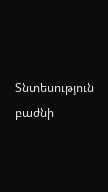Տնտեսություն բաժնի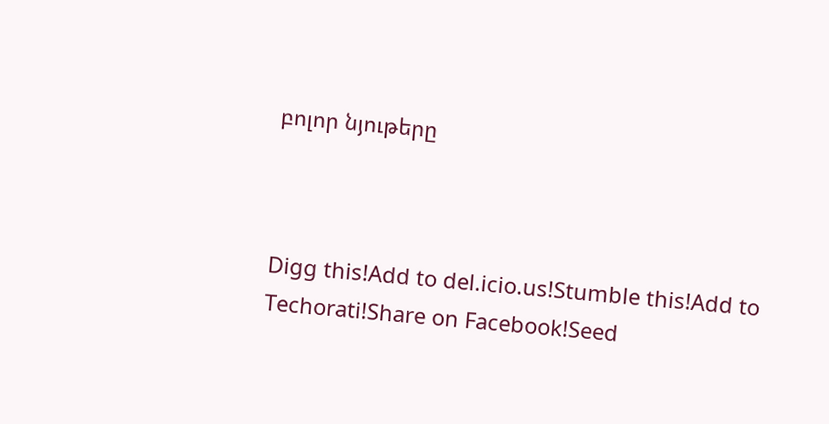բոլոր նյութերը



Digg this!Add to del.icio.us!Stumble this!Add to Techorati!Share on Facebook!Seed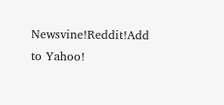Newsvine!Reddit!Add to Yahoo!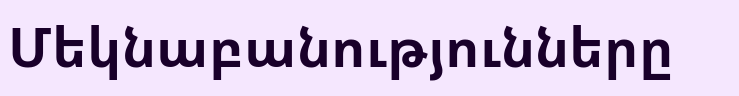Մեկնաբանությունները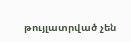թույլատրված չեն